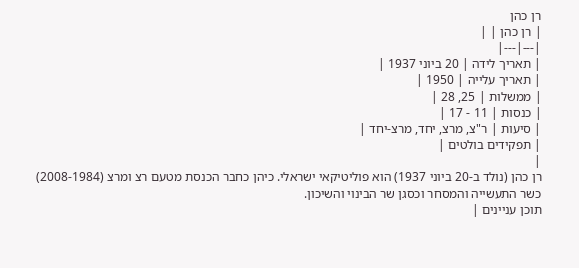רן כהן
| רן כהן | |
|---|---|
| תאריך לידה | 20 ביוני 1937 |
| תאריך עלייה | 1950 |
| ממשלות | 25, 28 |
| כנסות | 11 - 17 |
| סיעות | ר"צ, מרצ, יחד, מרצ-יחד |
| תפקידים בולטים |
|
רן כהן (נולד ב-20 ביוני 1937) הוא פוליטיקאי ישראלי. כיהן כחבר הכנסת מטעם רצ ומרצ (2008-1984) כשר התעשייה והמסחר וכסגן שר הבינוי והשיכון.
תוכן עניינים |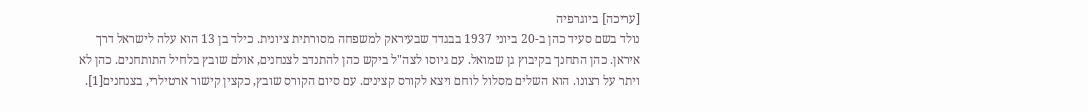[עריכה] ביוגרפיה
נולד בשם סעיד כהן ב-20 ביוני 1937 בבגדד שבעיראק למשפחה מסורתית ציונית. כילד בן 13 הוא עלה לישראל דרך איראן. כהן התחנך בקיבוץ גן שמואל. עם גיוסו לצה"ל ביקש כהן להתנדב לצנחנים, אולם שובץ בלחיל התותחנים. כהן לא ויתר על רצונו. הוא השלים מסלול לוחם ויצא לקורס קצינים. עם סיום הקורס שובץ, כקצין קישור ארטילרי, בצנחנים[1].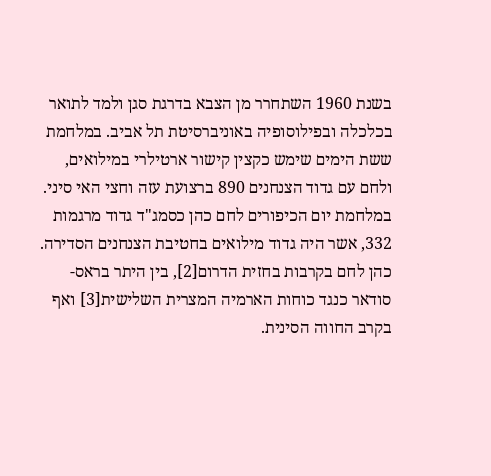בשנת 1960 השתחרר מן הצבא בדרגת סגן ולמד לתואר בכלכלה ובפילוסופיה באוניברסיטת תל אביב. במלחמת ששת הימים שימש כקצין קישור ארטילרי במילואים, ולחם עם גדוד הצנחנים 890 ברצועת עזה וחצי האי סיני. במלחמת יום הכיפורים לחם כהן כסמג"ד גדוד מרגמות 332, אשר היה גדוד מילואים בחטיבת הצנחנים הסדירה. כהן לחם בקרבות בחזית הדרום[2], בין היתר בראס- סודאר כנגד כוחות הארמיה המצרית השלישית[3] ואף בקרב החווה הסינית.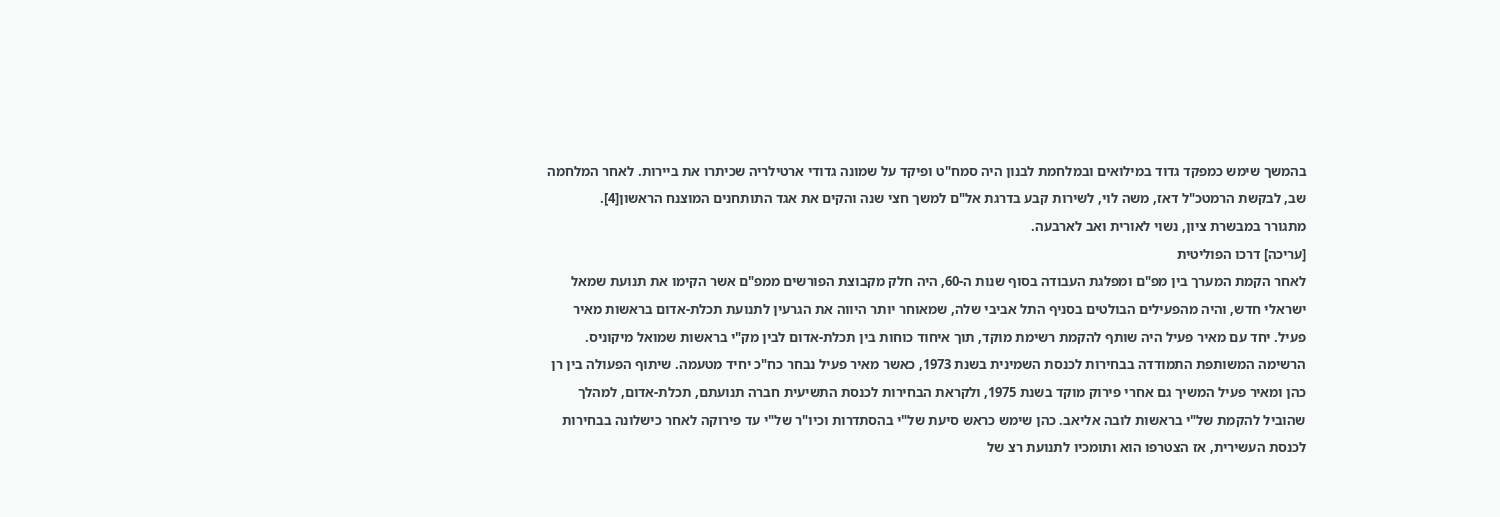בהמשך שימש כמפקד גדוד במילואים ובמלחמת לבנון היה סמח"ט ופיקד על שמונה גדודי ארטילריה שכיתרו את ביירות. לאחר המלחמה שב, לבקשת הרמטכ"ל דאז, משה לוי, לשירות קבע בדרגת אל"ם למשך חצי שנה והקים את אגד התותחנים המוצנח הראשון[4].
מתגורר במבשרת ציון, נשוי לאורית ואב לארבעה.
[עריכה] דרכו הפוליטית
לאחר הקמת המערך בין מפ"ם ומפלגת העבודה בסוף שנות ה-60, היה חלק מקבוצת הפורשים ממפ"ם אשר הקימו את תנועת שמאל ישראלי חדש, והיה מהפעילים הבולטים בסניף התל אביבי שלה, שמאוחר יותר היווה את הגרעין לתנועת תכלת-אדום בראשות מאיר פעיל. יחד עם מאיר פעיל היה שותף להקמת רשימת מוקד, תוך איחוד כוחות בין תכלת-אדום לבין מק"י בראשות שמואל מיקוניס. הרשימה המשותפת התמודדה בבחירות לכנסת השמינית בשנת 1973, כאשר מאיר פעיל נבחר כח"כ יחיד מטעמה. שיתוף הפעולה בין רן כהן ומאיר פעיל המשיך גם אחרי פירוק מוקד בשנת 1975, ולקראת הבחירות לכנסת התשיעית חברה תנועתם, תכלת-אדום, למהלך שהוביל להקמת של"י בראשות לובה אליאב. כהן שימש כראש סיעת של"י בהסתדרות וכיו"ר של"י עד פירוקה לאחר כישלונה בבחירות לכנסת העשירית, אז הצטרפו הוא ותומכיו לתנועת רצ של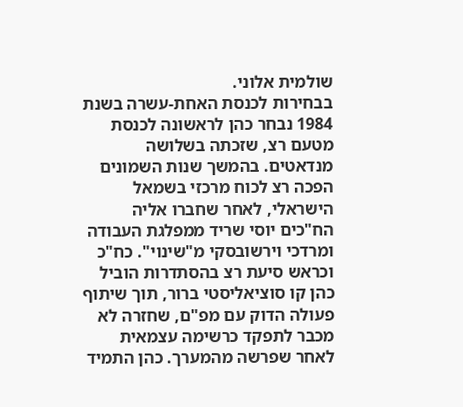שולמית אלוני.
בבחירות לכנסת האחת-עשרה בשנת 1984 נבחר כהן לראשונה לכנסת מטעם רצ, שזכתה בשלושה מנדאטים. בהמשך שנות השמונים הפכה רצ לכוח מרכזי בשמאל הישראלי, לאחר שחברו אליה הח"כים יוסי שריד ממפלגת העבודה ומרדכי וירשובסקי מ"שינוי". כח"כ וכראש סיעת רצ בהסתדרות הוביל כהן קו סוציאליסטי ברור, תוך שיתוף פעולה הדוק עם מפ"ם, שחזרה לא מכבר לתפקד כרשימה עצמאית לאחר שפרשה מהמערך. כהן התמיד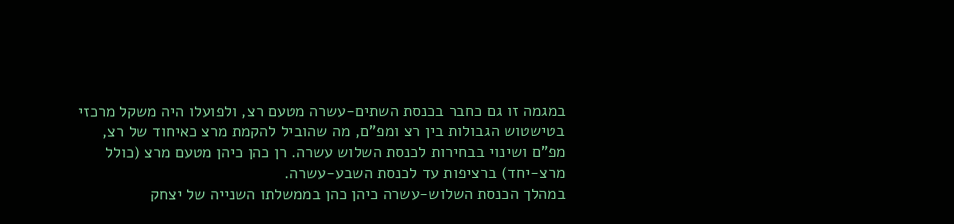במגמה זו גם כחבר בכנסת השתים-עשרה מטעם רצ, ולפועלו היה משקל מרכזי בטישטוש הגבולות בין רצ ומפ"ם, מה שהוביל להקמת מרצ כאיחוד של רצ, מפ"ם ושינוי בבחירות לכנסת השלוש עשרה. רן כהן כיהן מטעם מרצ (כולל מרצ-יחד) ברציפות עד לכנסת השבע-עשרה.
במהלך הכנסת השלוש-עשרה כיהן כהן בממשלתו השנייה של יצחק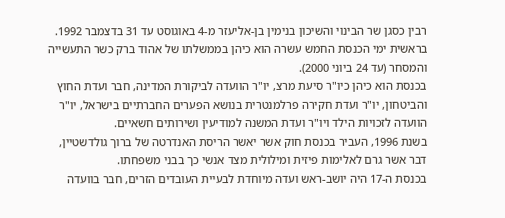רבין כסגן שר הבינוי והשיכון בנימין בן-אליעזר מ-4 באוגוסט עד 31 בדצמבר 1992. בראשית ימי הכנסת החמש עשרה הוא כיהן בממשלתו של אהוד ברק כשר התעשייה והמסחר (עד 24 ביוני 2000).
בכנסת הוא כיהן כיו"ר סיעת מרצ, יו"ר הוועדה לביקורת המדינה, חבר ועדת החוץ והביטחון, יו"ר ועדת חקירה פרלמנטרית בנושא הפערים החברתיים בישראל, יו"ר הוועדה לזכויות הילד ויו"ר ועדת המשנה למודיעין ושירותים חשאיים.
בשנת 1996, העביר בכנסת חוק אשר יאשר הריסת האנדרטה של ברוך גולדשטיין, דבר אשר גרם לאלימות פיזית ומילולית מצד אנשי כך בבני משפחתו.
בכנסת ה-17 היה יושב-ראש ועדה מיוחדת לבעיית העובדים הזרים, חבר בוועדה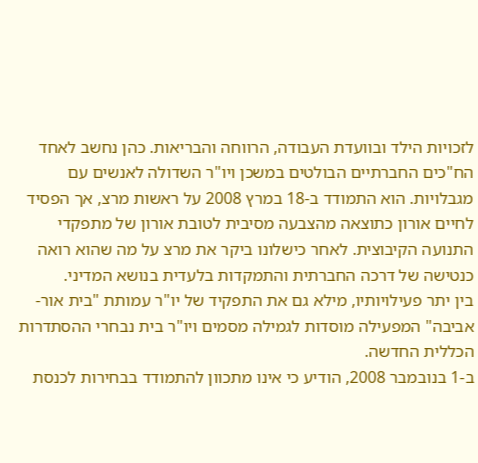לזכויות הילד ובוועדת העבודה, הרווחה והבריאות. כהן נחשב לאחד הח"כים החברתיים הבולטים במשכן ויו"ר השדולה לאנשים עם מגבלויות. הוא התמודד ב-18 במרץ 2008 על ראשות מרצ, אך הפסיד לחיים אורון כתוצאה מהצבעה מסיבית לטובת אורון של מתפקדי התנועה הקיבוצית. לאחר כישלונו ביקר את מרצ על מה שהוא רואה כנטישה של דרכה החברתית והתמקדות בלעדית בנושא המדיני.
בין יתר פעילויותיו, מילא גם את התפקיד של יו"ר עמותת "בית אור-אביבה" המפעילה מוסדות לגמילה מסמים ויו"ר בית נבחרי ההסתדרות הכללית החדשה.
ב-1 בנובמבר 2008, הודיע כי אינו מתכוון להתמודד בבחירות לכנסת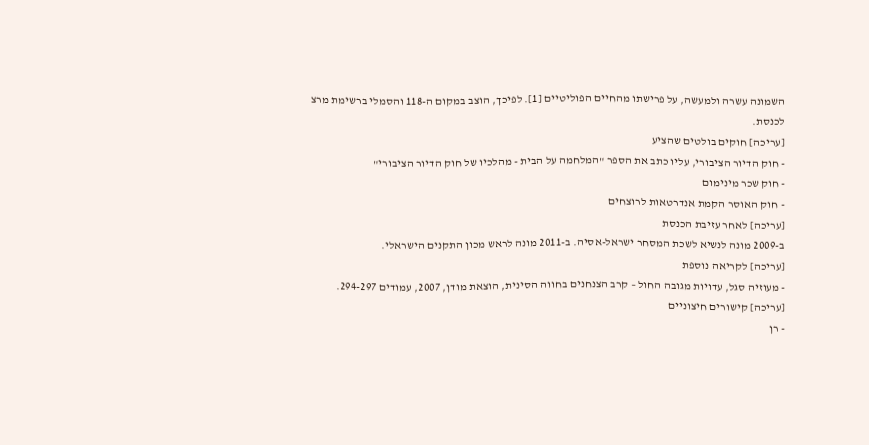השמונה עשרה ולמעשה, על פרישתו מהחיים הפוליטיים [1]. לפיכך, הוצב במקום ה-118 והסמלי ברשימת מרצ לכנסת.
[עריכה] חוקים בולטים שהציע
- חוק הדיור הציבורי, עליו כתב את הספר "המלחמה על הבית - מהלכיו של חוק הדיור הציבורי"
- חוק שכר מינימום
- חוק האוסר הקמת אנדרטאות לרוצחים
[עריכה] לאחר עזיבת הכנסת
ב-2009 מונה לנשיא לשכת המסחר ישראל-אסיה. ב-2011 מונה לראש מכון התקנים הישראלי.
[עריכה] לקריאה נוספת
- מעוזיה סגל, עדויות מגובה החול – קרב הצנחנים בחווה הסינית, הוצאת מודן, 2007, עמודים 294-297.
[עריכה] קישורים חיצוניים
- רן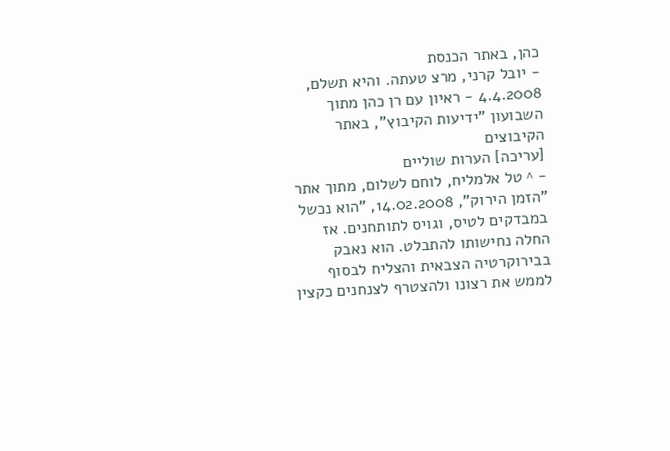כהן, באתר הכנסת
- יובל קרני, מרצ טעתה. והיא תשלם, 4.4.2008 - ראיון עם רן כהן מתוך השבועון "ידיעות הקיבוץ", באתר הקיבוצים
[עריכה] הערות שוליים
- ^ טל אלמליח, לוחם לשלום, מתוך אתר "הזמן הירוק", 14.02.2008, "הוא נכשל במבדקים לטיס, וגויס לתותחנים. אז החלה נחישותו להתבלט. הוא נאבק בבירוקרטיה הצבאית והצליח לבסוף לממש את רצונו ולהצטרף לצנחנים כקצין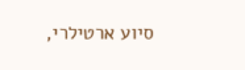סיוע ארטילרי,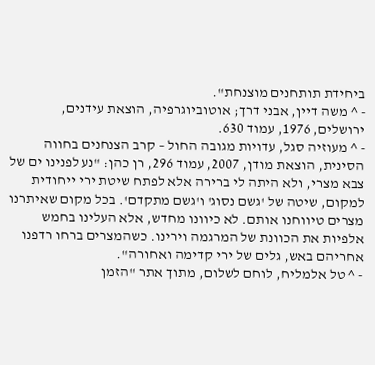ביחידת תותחנים מוצנחת".
- ^ משה דיין, אבני דרך; אוטוביוגרפיה, הוצאת עידנים, ירושלים, 1976, עמוד 630.
- ^ מעוזיה סגל, עדויות מגובה החול – קרב הצנחנים בחווה הסינית, הוצאת מודן, 2007, עמוד 296, רן כהן: "נע לפנינו ים של צבא מצרי, ולא היתה לי ברירה אלא לפתח שיטת ירי ייחודית למקום, שיטה של 'גשם נסוג' ו'גשם מתקדם'. בכל מקום שאיתרנו מצרים טיווחנו אותם. לא כיוונו מחדש, אלא העלינו בחמש אלפיות את הכוונת של המרגמה וירינו. כשהמצרים ברחו רדפנו אחריהם באש, גלים של ירי קדימה ואחורה".
- ^ טל אלמליח, לוחם לשלום, מתוך אתר "הזמן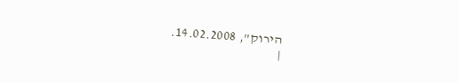הירוק", 14.02.2008.
|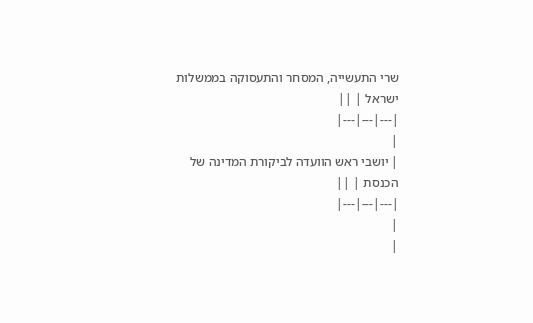שרי התעשייה, המסחר והתעסוקה בממשלות ישראל | ||
|---|---|---|
|
| יושבי ראש הוועדה לביקורת המדינה של הכנסת | ||
|---|---|---|
|
|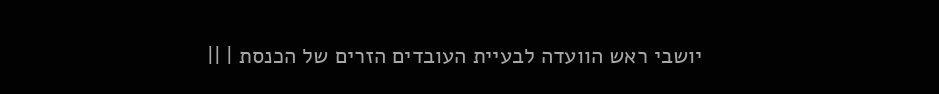יושבי ראש הוועדה לבעיית העובדים הזרים של הכנסת | ||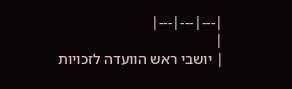|---|---|---|
|
| יושבי ראש הוועדה לזכויות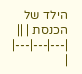הילד של הכנסת | ||
|---|---|---|
|